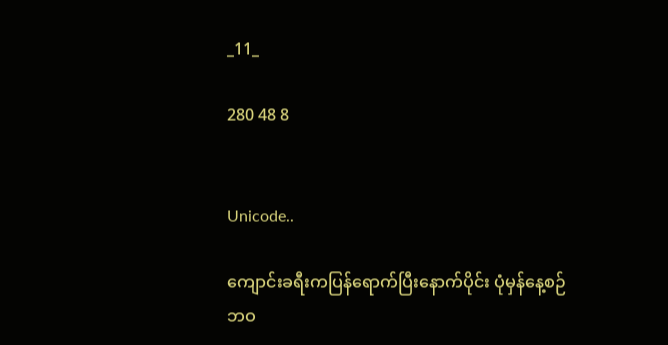_11_

280 48 8


Unicode..

ကျောင်းခရီးကပြန်ရောက်ပြီးနောက်ပိုင်း ပုံမှန်နေ့စဉ်ဘဝ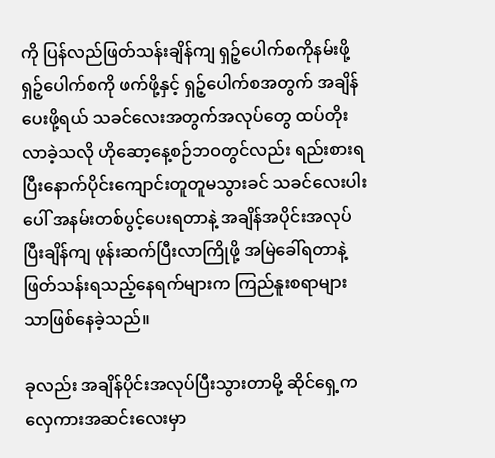ကို ပြန်လည်ဖြတ်သန်းချိန်ကျ ရှဉ့်ပေါက်စကိုနမ်းဖို့ ရှဉ့်ပေါက်စကို ဖက်ဖို့နှင့် ရှဉ့်ပေါက်စအတွက် အချိန်ပေးဖို့ရယ် သခင်လေးအတွက်အလုပ်တွေ ထပ်တိုးလာခဲ့သလို ဟိုဆော့နေ့စဉ်ဘဝတွင်လည်း ရည်းစားရပြီးနောက်ပိုင်းကျောင်းတူတူမသွားခင် သခင်လေးပါးပေါ် အနမ်းတစ်ပွင့်ပေးရတာနဲ့ အချိန်အပိုင်းအလုပ်ပြီးချိန်ကျ ဖုန်းဆက်ပြီးလာကြိုဖို့ အမြဲခေါ်ရတာနဲ့ ဖြတ်သန်းရသည့်နေရက်များက ကြည်နူးစရာများသာဖြစ်နေခဲ့သည်။

ခုလည်း အချိန်ပိုင်းအလုပ်ပြီးသွားတာမို့ ဆိုင်ရှေ့က လှေကားအဆင်းလေးမှာ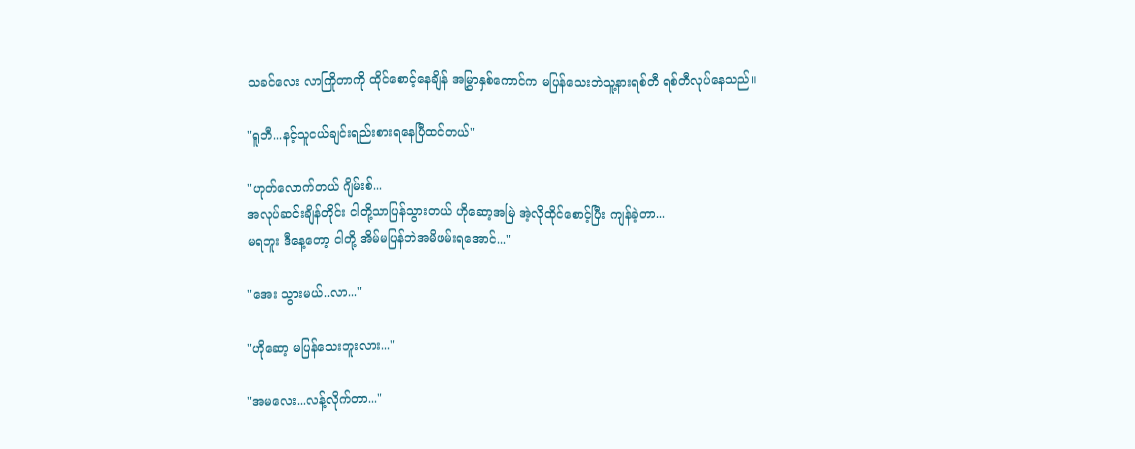သခင်လေး လာကြိုတာကို ထိုင်စောင့်နေချိန် အမြွှာနှစ်ကောင်က မပြန်သေးဘဲသူ့နားရစ်တီ ရစ်တီလုပ်နေသည်။

"ရူဘီ...နင့်သူငယ်ချင်းရည်းစားရနေပြီထင်တယ်"

"ဟုတ်လောက်တယ် ဂျိမ်းစ်...
အလုပ်ဆင်းချိန်တိုင်း ငါတို့သာပြန်သွားတယ် ဟိုဆော့အမြဲ အဲ့လိုထိုင်စောင့်ပြီး ကျန်ခဲ့တာ...
မရဘူး ဒီနေ့တော့ ငါတို့ အိမ်မပြန်ဘဲအမိဖမ်းရအောင်..."

"အေး သွားမယ်..လာ..."

"ဟိုဆော့ မပြန်သေးဘူးလား..."

"အမလေး...လန့်လိုက်တာ..."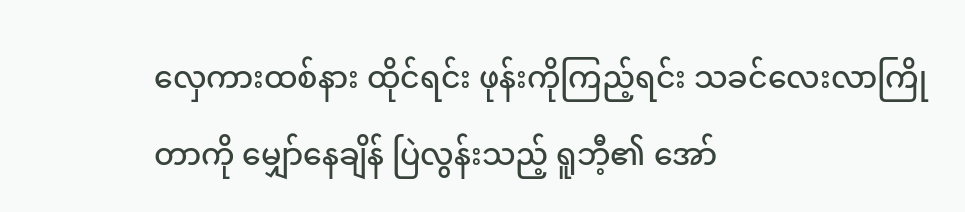လှေကားထစ်နား ထိုင်ရင်း ဖုန်းကိုကြည့်ရင်း သခင်လေးလာကြိုတာကို မျှော်နေချိန် ပြဲလွန်းသည့် ရူဘီ့၏ အော်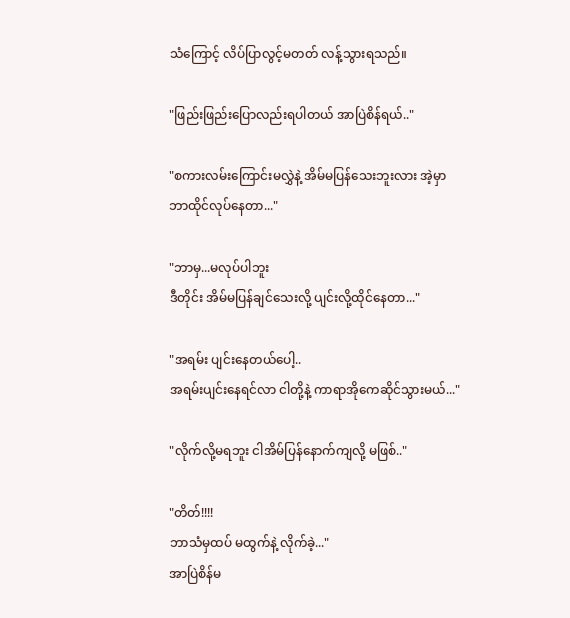သံကြောင့် လိပ်ပြာလွင့်မတတ် လန့်သွားရသည်။

"ဖြည်းဖြည်းပြောလည်းရပါတယ် အာပြဲစိန်ရယ်.."

"စကားလမ်းကြောင်းမလွှဲနဲ့ အိမ်မပြန်သေးဘူးလား အဲ့မှာဘာထိုင်လုပ်နေတာ..."

"ဘာမှ...မလုပ်ပါဘူး
ဒီတိုင်း အိမ်မပြန်ချင်သေးလို့ ပျင်းလို့ထိုင်နေတာ..."

"အရမ်း ပျင်းနေတယ်ပေါ့..
အရမ်းပျင်းနေရင်လာ ငါတို့နဲ့ ကာရာအိုကေဆိုင်သွားမယ်..."

"လိုက်လို့မရဘူး ငါအိမ်ပြန်နောက်ကျလို့ မဖြစ်.."

"တိတ်!!!!
ဘာသံမှထပ် မထွက်နဲ့ လိုက်ခဲ့..."
အာပြဲစိန်မ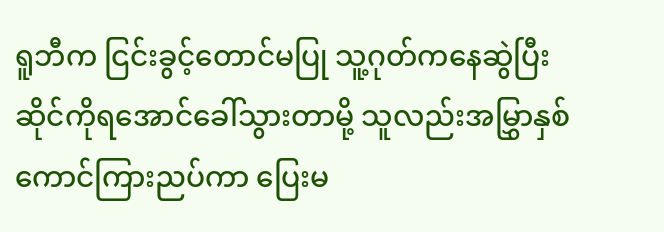ရူဘီက ငြင်းခွင့်‌တောင်မပြု သူ့ဂုတ်ကနေဆွဲပြီး ဆိုင်ကိုရအောင်ခေါ်သွားတာမို့ သူလည်းအမြွှာနှစ်ကောင်ကြားညပ်ကာ ပြေးမ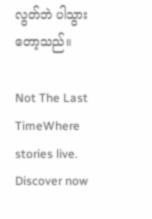လွတ်ဘဲ ပါသွားတော့သည်။

Not The Last TimeWhere stories live. Discover now